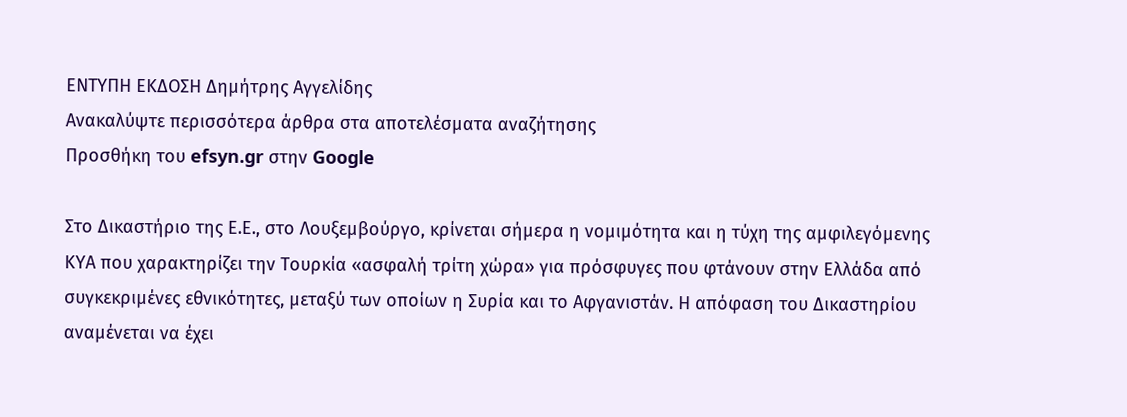ΕΝΤΥΠΗ ΕΚΔΟΣΗ Δημήτρης Αγγελίδης
Ανακαλύψτε περισσότερα άρθρα στα αποτελέσματα αναζήτησης
Προσθήκη του efsyn.gr στην Google

Στο Δικαστήριο της Ε.Ε., στο Λουξεμβούργο, κρίνεται σήμερα η νομιμότητα και η τύχη της αμφιλεγόμενης ΚΥΑ που χαρακτηρίζει την Τουρκία «ασφαλή τρίτη χώρα» για πρόσφυγες που φτάνουν στην Ελλάδα από συγκεκριμένες εθνικότητες, μεταξύ των οποίων η Συρία και το Αφγανιστάν. Η απόφαση του Δικαστηρίου αναμένεται να έχει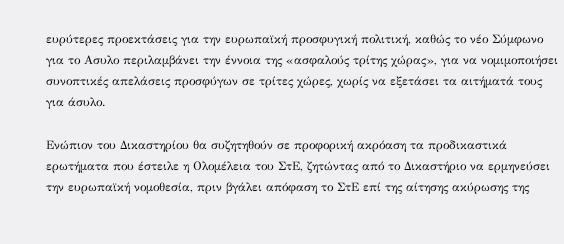ευρύτερες προεκτάσεις για την ευρωπαϊκή προσφυγική πολιτική, καθώς το νέο Σύμφωνο για το Ασυλο περιλαμβάνει την έννοια της «ασφαλούς τρίτης χώρας», για να νομιμοποιήσει συνοπτικές απελάσεις προσφύγων σε τρίτες χώρες, χωρίς να εξετάσει τα αιτήματά τους για άσυλο.

Ενώπιον του Δικαστηρίου θα συζητηθούν σε προφορική ακρόαση τα προδικαστικά ερωτήματα που έστειλε η Ολομέλεια του ΣτΕ, ζητώντας από το Δικαστήριο να ερμηνεύσει την ευρωπαϊκή νομοθεσία, πριν βγάλει απόφαση το ΣτΕ επί της αίτησης ακύρωσης της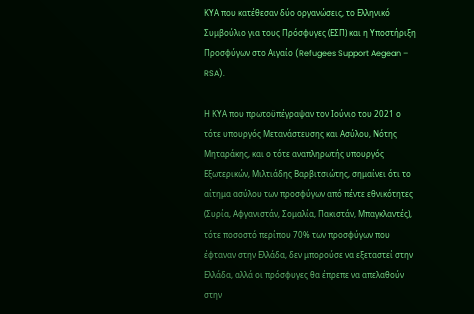ΚΥΑ που κατέθεσαν δύο οργανώσεις, το Ελληνικό Συμβούλιο για τους Πρόσφυγες (ΕΣΠ) και η Υποστήριξη Προσφύγων στο Αιγαίο (Refugees Support Aegean – RSA).

Η ΚΥΑ που πρωτοϋπέγραψαν τον Ιούνιο του 2021 ο τότε υπουργός Μετανάστευσης και Ασύλου, Νότης Μηταράκης, και ο τότε αναπληρωτής υπουργός Εξωτερικών, Μιλτιάδης Βαρβιτσιώτης, σημαίνει ότι το αίτημα ασύλου των προσφύγων από πέντε εθνικότητες (Συρία, Αφγανιστάν, Σομαλία, Πακιστάν, Μπαγκλαντές), τότε ποσοστό περίπου 70% των προσφύγων που έφταναν στην Ελλάδα, δεν μπορούσε να εξεταστεί στην Ελλάδα, αλλά οι πρόσφυγες θα έπρεπε να απελαθούν στην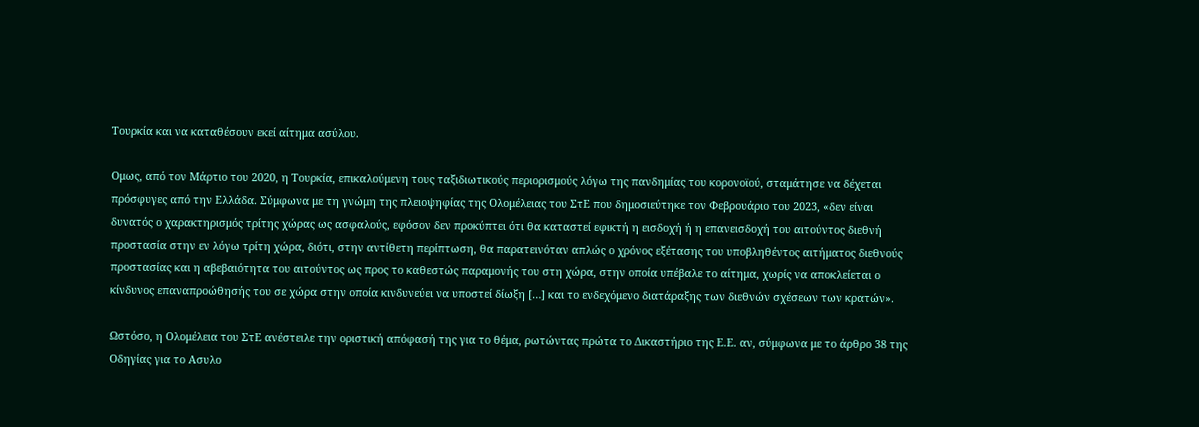Τουρκία και να καταθέσουν εκεί αίτημα ασύλου.

Ομως, από τον Μάρτιο του 2020, η Τουρκία, επικαλούμενη τους ταξιδιωτικούς περιορισμούς λόγω της πανδημίας του κορονοϊού, σταμάτησε να δέχεται πρόσφυγες από την Ελλάδα. Σύμφωνα με τη γνώμη της πλειοψηφίας της Ολομέλειας του ΣτΕ που δημοσιεύτηκε τον Φεβρουάριο του 2023, «δεν είναι δυνατός ο χαρακτηρισμός τρίτης χώρας ως ασφαλούς, εφόσον δεν προκύπτει ότι θα καταστεί εφικτή η εισδοχή ή η επανεισδοχή του αιτούντος διεθνή προστασία στην εν λόγω τρίτη χώρα, διότι, στην αντίθετη περίπτωση, θα παρατεινόταν απλώς ο χρόνος εξέτασης του υποβληθέντος αιτήματος διεθνούς προστασίας και η αβεβαιότητα του αιτούντος ως προς το καθεστώς παραμονής του στη χώρα, στην οποία υπέβαλε το αίτημα, χωρίς να αποκλείεται ο κίνδυνος επαναπροώθησής του σε χώρα στην οποία κινδυνεύει να υποστεί δίωξη […] και το ενδεχόμενο διατάραξης των διεθνών σχέσεων των κρατών».

Ωστόσο, η Ολομέλεια του ΣτΕ ανέστειλε την οριστική απόφασή της για το θέμα, ρωτώντας πρώτα το Δικαστήριο της Ε.Ε. αν, σύμφωνα με το άρθρο 38 της Οδηγίας για το Ασυλο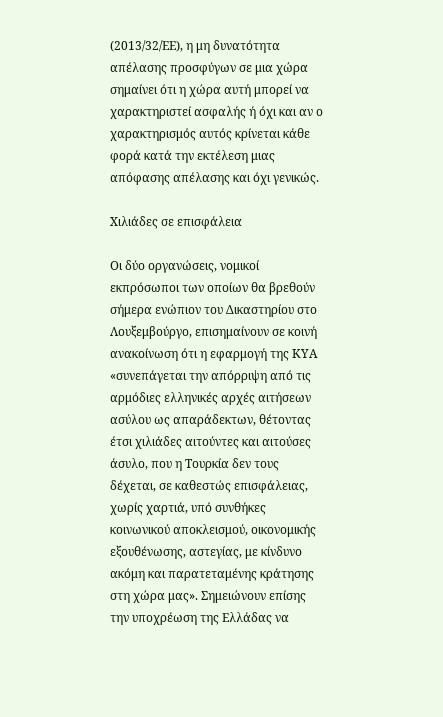(2013/32/ΕΕ), η μη δυνατότητα απέλασης προσφύγων σε μια χώρα σημαίνει ότι η χώρα αυτή μπορεί να χαρακτηριστεί ασφαλής ή όχι και αν ο χαρακτηρισμός αυτός κρίνεται κάθε φορά κατά την εκτέλεση μιας απόφασης απέλασης και όχι γενικώς.

Χιλιάδες σε επισφάλεια

Οι δύο οργανώσεις, νομικοί εκπρόσωποι των οποίων θα βρεθούν σήμερα ενώπιον του Δικαστηρίου στο Λουξεμβούργο, επισημαίνουν σε κοινή ανακοίνωση ότι η εφαρμογή της ΚΥΑ «συνεπάγεται την απόρριψη από τις αρμόδιες ελληνικές αρχές αιτήσεων ασύλου ως απαράδεκτων, θέτοντας έτσι χιλιάδες αιτούντες και αιτούσες άσυλο, που η Τουρκία δεν τους δέχεται, σε καθεστώς επισφάλειας, χωρίς χαρτιά, υπό συνθήκες κοινωνικού αποκλεισμού, οικονομικής εξουθένωσης, αστεγίας, με κίνδυνο ακόμη και παρατεταμένης κράτησης στη χώρα μας». Σημειώνουν επίσης την υποχρέωση της Ελλάδας να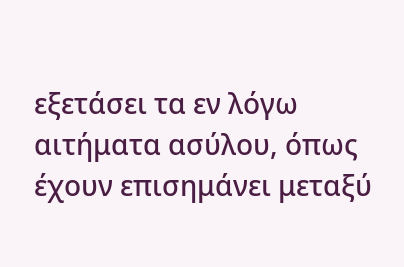εξετάσει τα εν λόγω αιτήματα ασύλου, όπως έχουν επισημάνει μεταξύ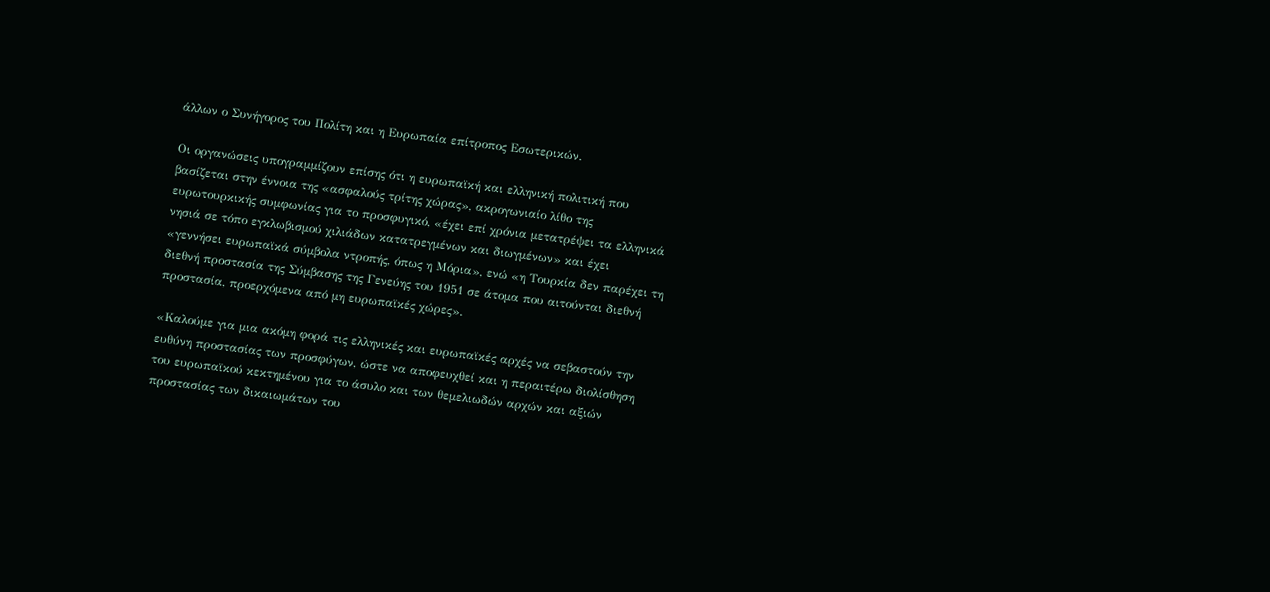άλλων ο Συνήγορος του Πολίτη και η Ευρωπαία επίτροπος Εσωτερικών.

Οι οργανώσεις υπογραμμίζουν επίσης ότι η ευρωπαϊκή και ελληνική πολιτική που βασίζεται στην έννοια της «ασφαλούς τρίτης χώρας», ακρογωνιαίο λίθο της ευρωτουρκικής συμφωνίας για το προσφυγικό, «έχει επί χρόνια μετατρέψει τα ελληνικά νησιά σε τόπο εγκλωβισμού χιλιάδων κατατρεγμένων και διωγμένων» και έχει «γεννήσει ευρωπαϊκά σύμβολα ντροπής, όπως η Μόρια», ενώ «η Τουρκία δεν παρέχει τη διεθνή προστασία της Σύμβασης της Γενεύης του 1951 σε άτομα που αιτούνται διεθνή προστασία, προερχόμενα από μη ευρωπαϊκές χώρες».

«Καλούμε για μια ακόμη φορά τις ελληνικές και ευρωπαϊκές αρχές να σεβαστούν την ευθύνη προστασίας των προσφύγων, ώστε να αποφευχθεί και η περαιτέρω διολίσθηση του ευρωπαϊκού κεκτημένου για το άσυλο και των θεμελιωδών αρχών και αξιών προστασίας των δικαιωμάτων του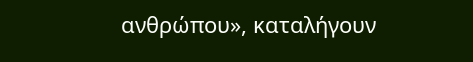ανθρώπου», καταλήγουν